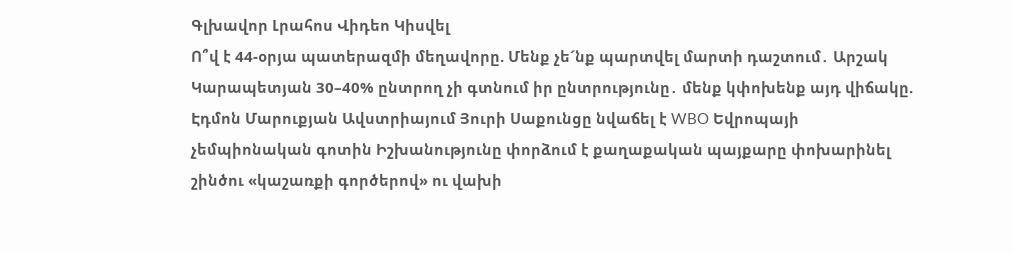Գլխավոր Լրահոս Վիդեո Կիսվել
Ո՞վ է 44-օրյա պատերազմի մեղավորը. Մենք չե´նք պարտվել մարտի դաշտում․ Արշակ Կարապետյան 30–40% ընտրող չի գտնում իր ընտրությունը․ մենք կփոխենք այդ վիճակը. Էդմոն Մարուքյան Ավստրիայում Յուրի Սաքունցը նվաճել է WBO Եվրոպայի չեմպիոնական գոտին Իշխանությունը փորձում է քաղաքական պայքարը փոխարինել շինծու «կաշառքի գործերով» ու վախի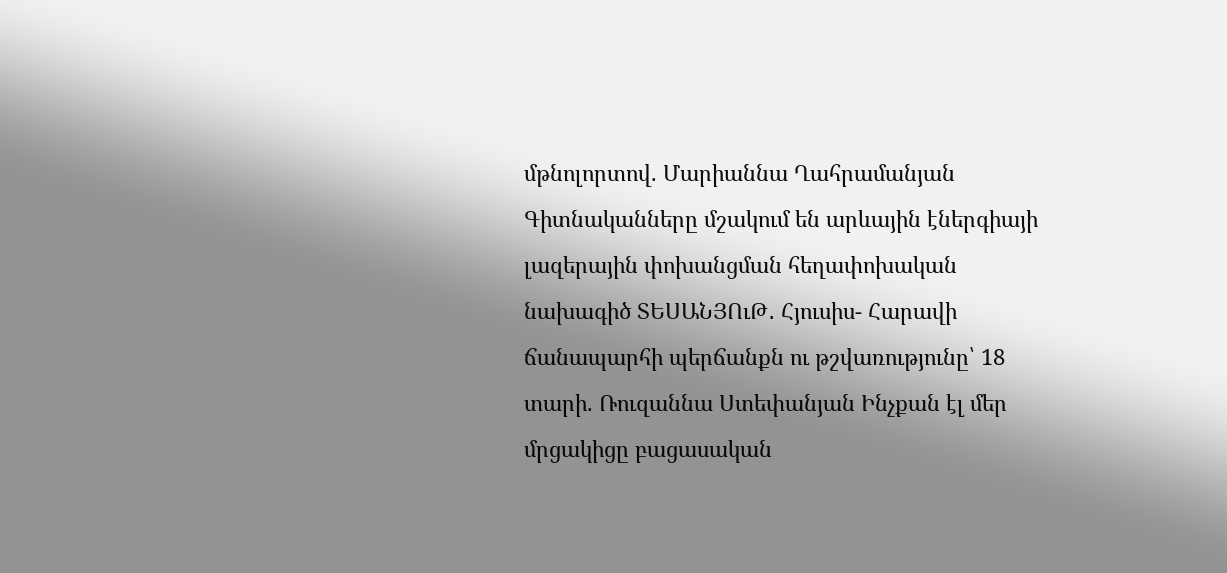մթնոլորտով. Մարիաննա Ղահրամանյան Գիտնականները մշակում են արևային էներգիայի լազերային փոխանցման հեղափոխական նախագիծ ՏԵՍԱՆՅՈւԹ․ Հյուսիս- Հարավի ճանապարհի պերճանքն ու թշվառությունը՝ 18 տարի. Ռուզաննա Ստեփանյան Ինչքան էլ մեր մրցակիցը բացասական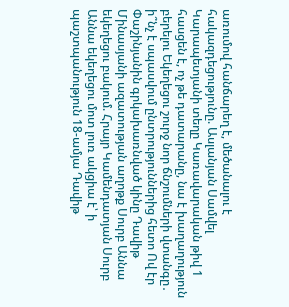առումով հանճարեղ է, մեծանալու է հակազդեցությունը. Ասլանյան Սամվել Կարապետյանի տեղը Կառավարական թիվ 1 հասցեն է, ոչ թե դատարանը, նա է խաղաղություն բերելու Եկեղեցու շուրջ նոր ճնշումների վտանգը․ ի՞նչ է սպասվում ընտրություններից հետո Ով էր Փաշինյանին գրկախառնված կինը Դավիթ Մինասյանի ազատության աղոթք Սուրբ Աննա եկեղեցու բակում. Հրայր Կամենդատյան Սուրբ Աննա եկեղեցու մոտ լուռ ակցիա է՝ ի պաշտպանություն 18-ամյա Դավիթ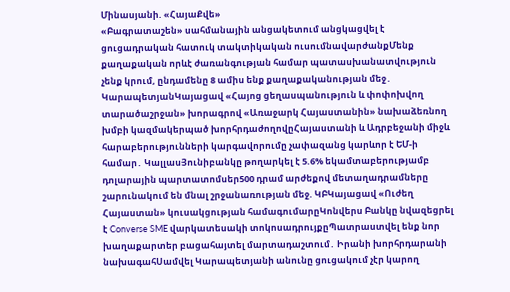Մինասյանի. «ՀայաՔվե»
«Բագրատաշեն» սահմանային անցակետում անցկացվել է ցուցադրական հատուկ տակտիկական ուսումնավարժանքՄենք քաղաքական որևէ ժառանգության համար պատասխանատվություն չենք կրում, ընդամենը 8 ամիս ենք քաղաքականության մեջ․ ԿարապետյանԿայացավ «Հայոց ցեղասպանություն և փոփոխվող տարածաշրջան» խորագրով «Առաջարկ Հայաստանին» նախաձեռնող խմբի կազմակերպած խորհրդաժողովըՀայաստանի և Ադրբեջանի միջև հարաբերությունների կարգավորումը չափազանց կարևոր է ԵՄ-ի համար․ ԿալլասՅունիբանկը թողարկել է 5.6% եկամտաբերությամբ դոլարային պարտատոմսեր500 դրամ արժեքով մետաղադրամները շարունակում են մնալ շրջանառության մեջ. ԿԲԿայացավ «Ուժեղ Հայաստան» կուսակցության համագումարըԿոնվերս Բանկը նվազեցրել է Converse SME վարկատեսակի տոկոսադրույքըՊատրաստվել ենք նոր խաղաքարտեր բացահայտել մարտադաշտում․ Իրանի խորհրդարանի նախագահՍամվել Կարապետյանի անունը ցուցակում չէր կարող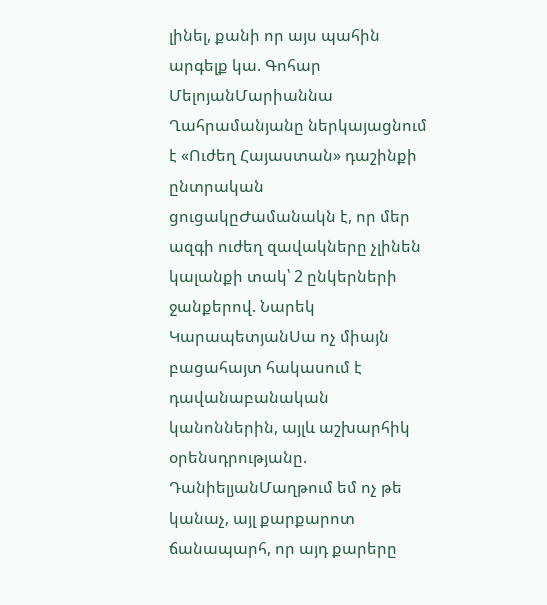լինել, քանի որ այս պահին արգելք կա. Գոհար ՄելոյանՄարիաննա Ղահրամանյանը ներկայացնում է «Ուժեղ Հայաստան» դաշինքի ընտրական ցուցակըԺամանակն է, որ մեր ազգի ուժեղ զավակները չլինեն կալանքի տակ՝ 2 ընկերների ջանքերով. Նարեկ ԿարապետյանՍա ոչ միայն բացահայտ հակասում է դավանաբանական կանոններին, այլև աշխարհիկ օրենսդրությանը. ԴանիելյանՄաղթում եմ ոչ թե կանաչ, այլ քարքարոտ ճանապարհ, որ այդ քարերը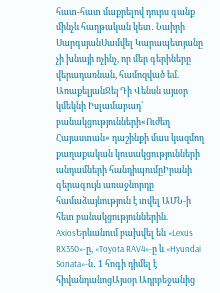հատ-հատ մաքրելով դուրս գանք մինչև հաղթական կետ․ Նաիրի ՍարգսյանՍամվել Կարապետյանը չի խնայի ոչինչ, որ մեր գերիները վերադառնան, համոզված եմ. ԱռաքելյանՋեյ Դի Վենսն այսօր կմեկնի Իսլամաբադ՝ բանակցությունների«Ուժեղ Հայաստան» դաշինքի մաս կազմող քաղաքական կուսակցությունների անդամների հանդիպումըԻրանի գերագույն առաջնորդը համաձայնություն է տվել ԱՄՆ-ի հետ բանակցություններին. AxiosԵրևանում բախվել են «Lexus RX350»-ը, «Toyota RAV4»-ը և «Hyundai Sonata»-ն․ 1 հոգի դիմել է հիվանդանոցԱյսօր Ադրբեջանից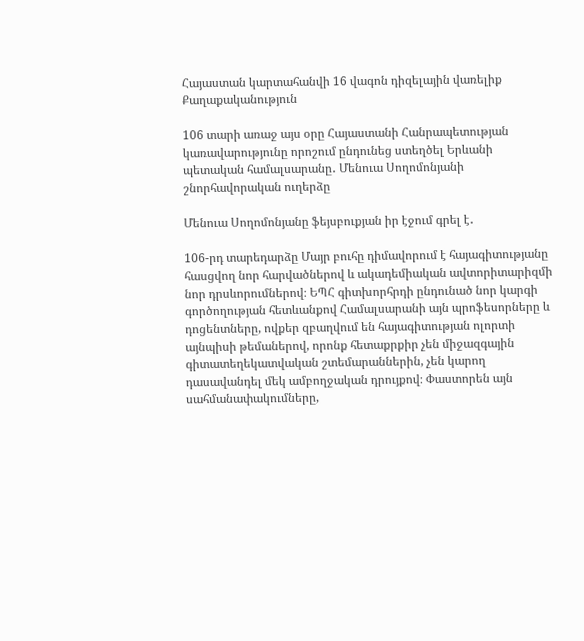Հայաստան կարտահանվի 16 վագոն դիզելային վառելիք
Քաղաքականություն

106 տարի առաջ այս օրը Հայաստանի Հանրապետության կառավարությունը որոշում ընդունեց ստեղծել Երևանի պետական համալսարանը․ Մենուա Սողոմոնյանի շնորհավորական ուղերձը

Մենուա Սողոմոնյանը ֆեյսբուքյան իր էջում գրել է․

106-րդ տարեդարձը Մայր բուհը դիմավորում է հայագիտությանը հասցվող նոր հարվածներով և ակադեմիական ավտորիտարիզմի նոր դրսևորումներով։ ԵՊՀ գիտխորհրդի ընդունած նոր կարգի գործողության հետևանքով Համալսարանի այն պրոֆեսորները և դոցենտները, ովքեր զբաղվում են հայագիտության ոլորտի այնպիսի թեմաներով, որոնք հետաքրքիր չեն միջազգային գիտատեղեկատվական շտեմարաններին, չեն կարող դասավանդել մեկ ամբողջական դրույքով։ Փաստորեն այն սահմանափակումները,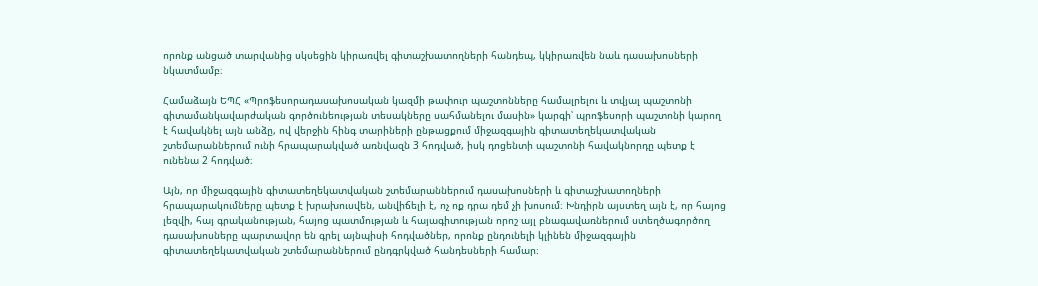որոնք անցած տարվանից սկսեցին կիրառվել գիտաշխատողների հանդեպ, կկիրառվեն նաև դասախոսների նկատմամբ։

Համաձայն ԵՊՀ «Պրոֆեսորադասախոսական կազմի թափուր պաշտոնները համալրելու և տվյալ պաշտոնի գիտամանկավարժական գործունեության տեսակները սահմանելու մասին» կարգի՝ պրոֆեսորի պաշտոնի կարող է հավակնել այն անձը, ով վերջին հինգ տարիների ընթացքում միջազգային գիտատեղեկատվական շտեմարաններում ունի հրապարակված առնվազն 3 հոդված, իսկ դոցենտի պաշտոնի հավակնորդը պետք է ունենա 2 հոդված։

Այն, որ միջազգային գիտատեղեկատվական շտեմարաններում դասախոսների և գիտաշխատողների հրապարակումները պետք է խրախուսվեն, անվիճելի է, ոչ ոք դրա դեմ չի խոսում։ Խնդիրն այստեղ այն է, որ հայոց լեզվի, հայ գրականության, հայոց պատմության և հայագիտության որոշ այլ բնագավառներում ստեղծագործող դասախոսները պարտավոր են գրել այնպիսի հոդվածներ, որոնք ընդունելի կլինեն միջազգային գիտատեղեկատվական շտեմարաններում ընդգրկված հանդեսների համար։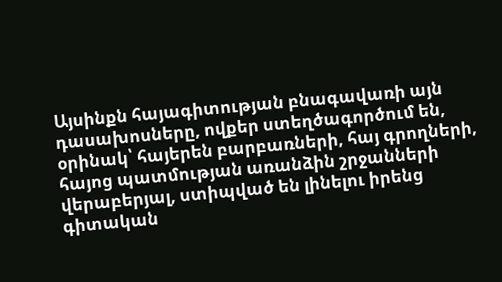Այսինքն հայագիտության բնագավառի այն դասախոսները, ովքեր ստեղծագործում են, օրինակ՝ հայերեն բարբառների, հայ գրողների, հայոց պատմության առանձին շրջանների վերաբերյալ, ստիպված են լինելու իրենց գիտական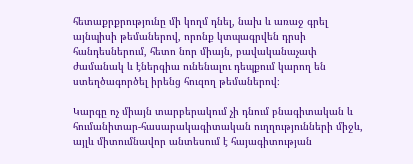հետաքրքրությունը մի կողմ դնել, նախ և առաջ գրել այնպիսի թեմաներով, որոնք կտպագրվեն դրսի հանդեսներում, հետո նոր միայն, բավականաչափ ժամանակ և էներգիա ունենալու դեպքում կարող են ստեղծագործել իրենց հուզող թեմաներով։

Կարգը ոչ միայն տարբերակում չի դնում բնագիտական և հումանիտար-հասարակագիտական ուղղությունների միջև, այլև միտումնավոր անտեսում է հայագիտության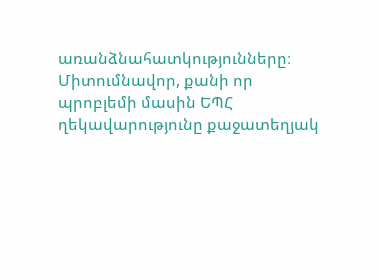առանձնահատկությունները։ Միտումնավոր, քանի որ պրոբլեմի մասին ԵՊՀ ղեկավարությունը քաջատեղյակ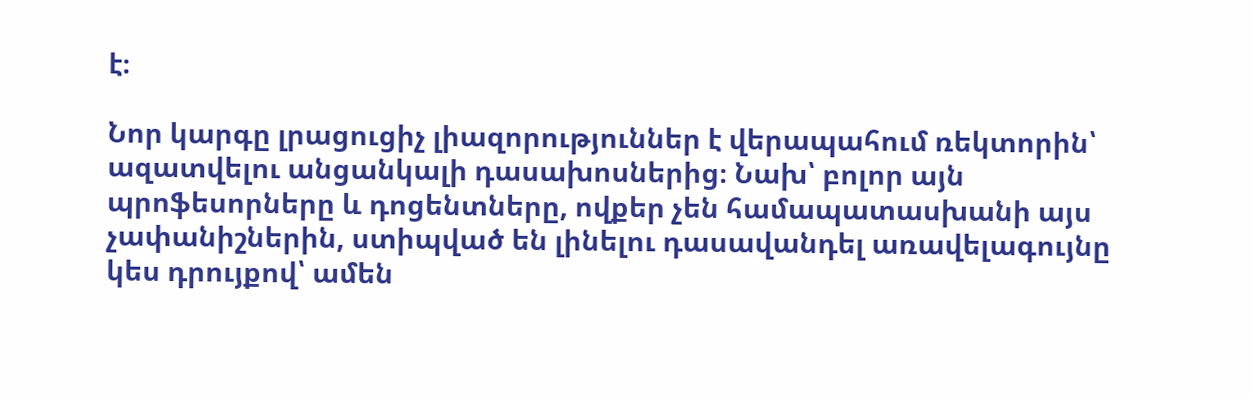է։

Նոր կարգը լրացուցիչ լիազորություններ է վերապահում ռեկտորին՝ ազատվելու անցանկալի դասախոսներից։ Նախ՝ բոլոր այն պրոֆեսորները և դոցենտները, ովքեր չեն համապատասխանի այս չափանիշներին, ստիպված են լինելու դասավանդել առավելագույնը կես դրույքով՝ ամեն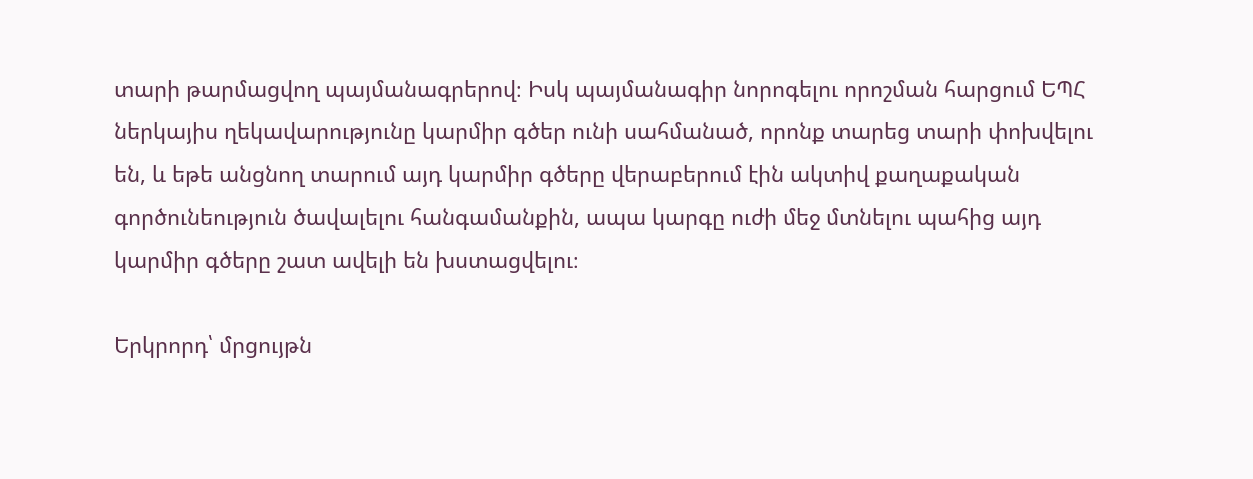տարի թարմացվող պայմանագրերով։ Իսկ պայմանագիր նորոգելու որոշման հարցում ԵՊՀ ներկայիս ղեկավարությունը կարմիր գծեր ունի սահմանած, որոնք տարեց տարի փոխվելու են, և եթե անցնող տարում այդ կարմիր գծերը վերաբերում էին ակտիվ քաղաքական գործունեություն ծավալելու հանգամանքին, ապա կարգը ուժի մեջ մտնելու պահից այդ կարմիր գծերը շատ ավելի են խստացվելու։

Երկրորդ՝ մրցույթն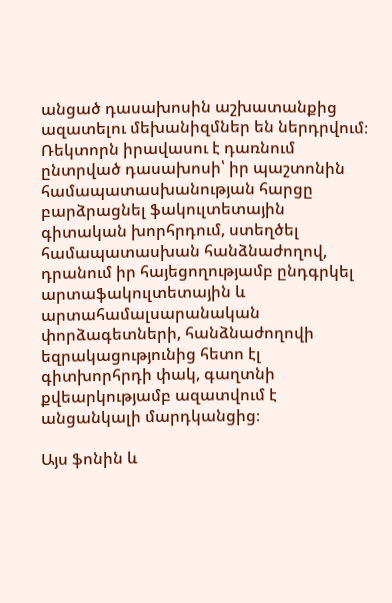անցած դասախոսին աշխատանքից ազատելու մեխանիզմներ են ներդրվում։ Ռեկտորն իրավասու է դառնում ընտրված դասախոսի՝ իր պաշտոնին համապատասխանության հարցը բարձրացնել ֆակուլտետային գիտական խորհրդում, ստեղծել համապատասխան հանձնաժողով, դրանում իր հայեցողությամբ ընդգրկել արտաֆակուլտետային և արտահամալսարանական փորձագետների, հանձնաժողովի եզրակացությունից հետո էլ գիտխորհրդի փակ, գաղտնի քվեարկությամբ ազատվում է անցանկալի մարդկանցից։

Այս ֆոնին և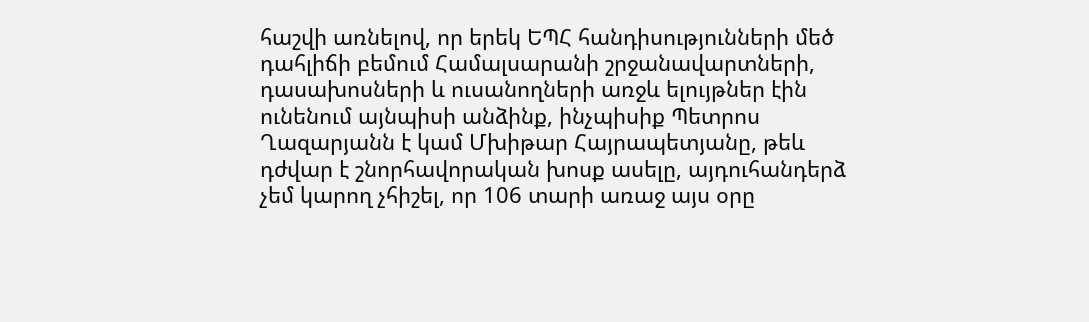հաշվի առնելով, որ երեկ ԵՊՀ հանդիսությունների մեծ դահլիճի բեմում Համալսարանի շրջանավարտների, դասախոսների և ուսանողների առջև ելույթներ էին ունենում այնպիսի անձինք, ինչպիսիք Պետրոս Ղազարյանն է կամ Մխիթար Հայրապետյանը, թեև դժվար է շնորհավորական խոսք ասելը, այդուհանդերձ չեմ կարող չհիշել, որ 106 տարի առաջ այս օրը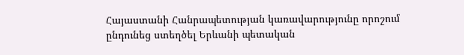Հայաստանի Հանրապետության կառավարությունը որոշում ընդունեց ստեղծել Երևանի պետական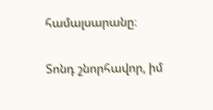համալսարանը։

Տոնդ շնորհավոր, իմ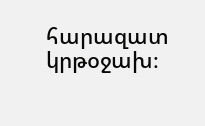հարազատ կրթօջախ։